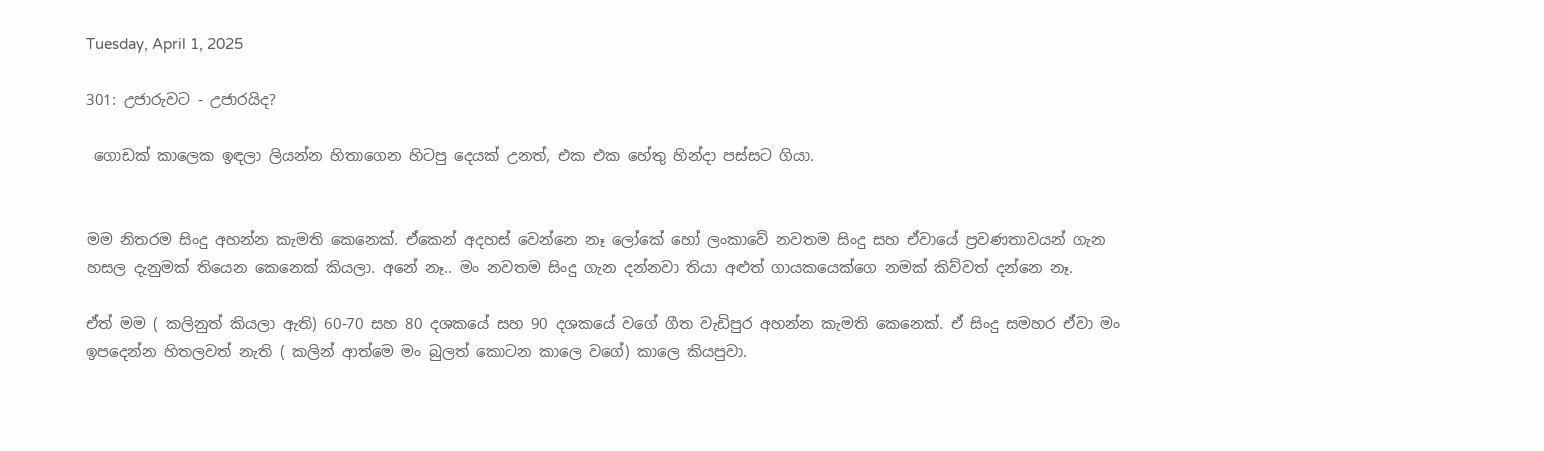Tuesday, April 1, 2025

301: උජාරුවට - උජාරයිද?

 ගොඩක් කාලෙක ඉඳලා ලියන්න හිතාගෙන හිටපු දෙයක් උනත්, එක එක හේතු හින්දා පස්සට ගියා.


මම නිතරම සිංදු අහන්න කැමති කෙනෙක්. ඒකෙන් අදහස් වෙන්නෙ නෑ ලෝකේ හෝ ලංකාවේ නවතම සිංදු සහ ඒවායේ ප්‍රවණතාවයන් ගැන හසල දැනුමක් තියෙන කෙනෙක් කියලා. අනේ නෑ.. මං නවතම සිංදු ගැන දන්නවා තියා අළුත් ගායකයෙක්ගෙ නමක් කිව්වත් දන්නෙ නෑ.

ඒත් මම ( කලිනුත් කියලා ඇති) 60-70 සහ 80 දශකයේ සහ 90 දශකයේ වගේ ගීත වැඩිපුර අහන්න කැමති කෙනෙක්. ඒ සිංදු සමහර ඒවා මං ඉපදෙන්න හිතලවත් නැති ( කලින් ආත්මෙ මං බුලත් කොටන කාලෙ වගේ) කාලෙ කියපුවා.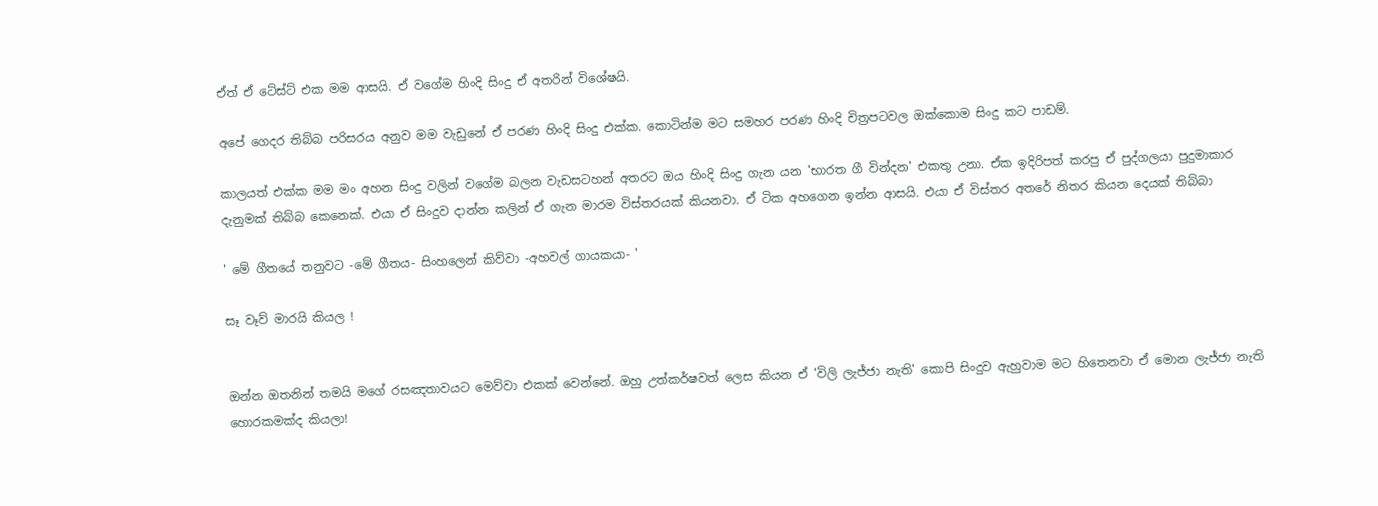ඒත් ඒ ටේස්ට් එක මම ආසයි. ඒ වගේම හිංදි සිංදු ඒ අතරින් විශේෂයි.

අපේ ගෙදර තිබ්බ පරිසරය අනුව මම වැඩුනේ ඒ පරණ හිංදි සිංදු එක්ක. කොටින්ම මට සමහර පරණ හිංදි චිත්‍රපටවල ඔක්කොම සිංදු කට පාඩම්.

කාලයත් එක්ක මම මං අහන සිංදු වලින් වගේම බලන වැඩසටහන් අතරට ඔය හිංදි සිංදු ගැන යන 'භාරත ගී වින්දන' එකතු උනා. ඒක ඉදිරිපත් කරපු ඒ පුද්ගලයා පුදුමාකාර දැනුමක් තිබ්බ කෙනෙක්. එයා ඒ සිංදුව දාන්න කලින් ඒ ගැන මාරම විස්තරයක් කියනවා. ඒ ටික අහගෙන ඉන්න ආසයි. එයා ඒ විස්තර අතරේ නිතර කියන දෙයක් තිබ්බා

' මේ ගීතයේ තනුවට -මේ ගීතය- සිංහලෙන් කිව්වා -අහවල් ගායකයා- '

සෑ වෑව් මාරයි කියල !


ඔන්න ඔතනින් තමයි මගේ රසඤතාවයට මෙව්වා එකක් වෙන්නේ. ඔහු උත්කර්ෂවත් ලෙස කියන ඒ 'විලි ලැජ්ජා නැති' කොපි සිංදුව ඇහුවාම මට හිතෙනවා ඒ මොන ලැජ්ජා නැති හොරකමක්ද කියලා!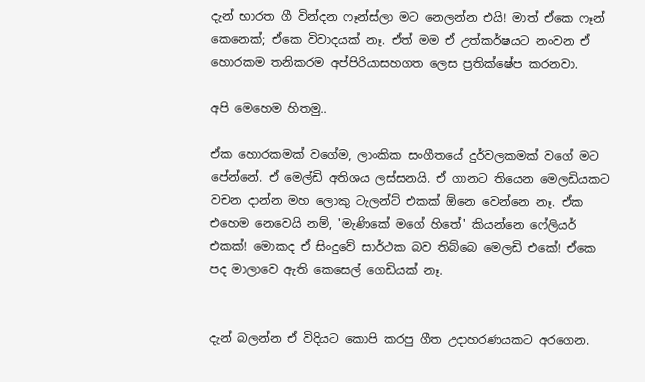දැන් භාරත ගී වින්දන ෆෑන්ස්ලා මට නෙලන්න එයි! මාත් ඒකෙ ෆෑන් කෙනෙක්; ඒකෙ විවාදයක් නෑ. ඒත් මම ඒ උත්කර්ෂයට නංවන ඒ හොරකම තනිකරම අප්පිරියාසහගත ලෙස ප්‍රතික්ෂේප කරනවා.

අපි මෙහෙම හිතමු..

ඒක හොරකමක් වගේම, ලාංකික සංගීතයේ දුර්වලකමක් වගේ මට පේන්නේ. ඒ මෙල්ඩි අතිශය ලස්සනයි. ඒ ගානට තියෙන මෙලඩියකට වචන දාන්න මහ ලොකු ටැලන්ට් එකක් ඕනෙ වෙන්නෙ නෑ. ඒක එහෙම නෙවෙයි නම්, 'මැණිකේ මගේ හිතේ' කියන්නෙ ෆේලියර් එකක්! මොකද ඒ සිංදුවේ සාර්ථක බව තිබ්බෙ මෙලඩි එකේ! ඒකෙ පද මාලාවෙ ඇති කෙසෙල් ගෙඩියක් නෑ.


දැන් බලන්න ඒ විදියට කොපි කරපු ගීත උදාහරණයකට අරගෙන.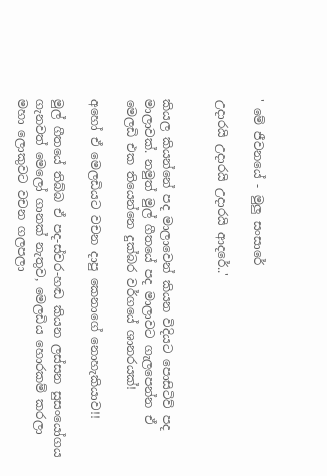' මේ ජීවනයේ - මුලු සංසාරේ

උදාරයි උදාරයි උදාරයි ආදරේ..'


කියල කියන්නේ පද මාලාවෙන් කියන විදියට පොසිටිව් පද මාලාවක්. නමුත් මුල් ගීතයේ පද මාලාවට ගැලපෙන්න ඒ මෙලඩි එක තියෙන්නෙ දුක්බර වර්ගයේ ශානරයක්!

අහෝ ඒ මෙලඩියට වචන දාපු කෙනාගේ නොහැකියාව!!

මුල් ගීතයේ තිබ්බ ඒ පද-ස්වර-හඬ කියන ලස්සන සුසංයෝගය ගැනවත් මෙලෝ ගානක් නැතුව, මෙලඩිය හොරකම් කරලා මහා ලොකුවට වචන ගලපලා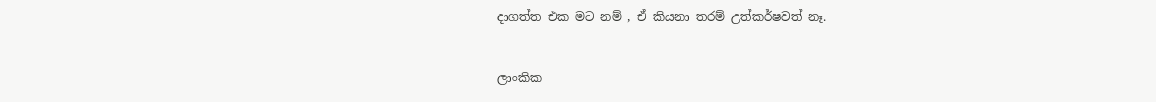දාගත්ත එක මට නම් , ඒ කියනා තරම් උත්කර්ෂවත් නෑ.


ලාංකික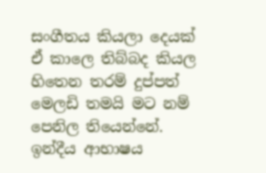සංගීතය කියලා දෙයක් ඒ කාලෙ තිබ්බද කියල හිතෙන තරම් දුප්පත් මෙලඩි තමයි මට නම් පෙනිල තියෙන්නේ. ඉන්දීය ආභාෂය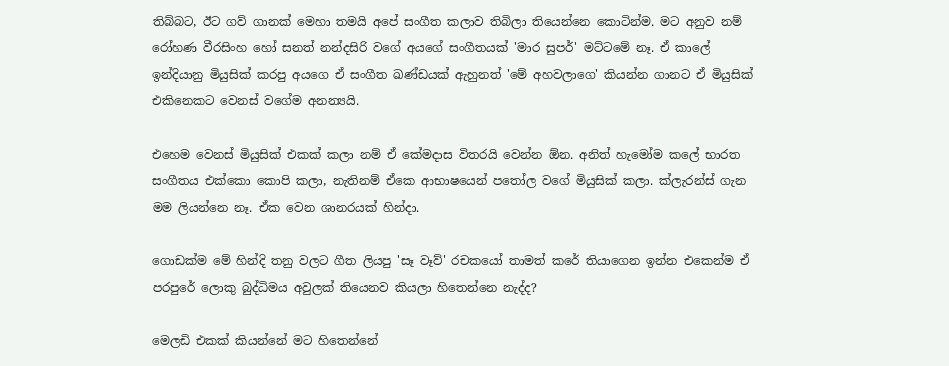තිබ්බට, ඊට ගව් ගානක් මෙහා තමයි අපේ සංගීත කලාව තිබිලා තියෙන්නෙ කොටින්ම. මට අනුව නම් රෝහණ වීරසිංහ හෝ සනත් නන්දසිරි වගේ අයගේ සංගීතයක් 'මාර සුපර්' මට්ටමේ නෑ. ඒ කාලේ ඉන්දියානු මියුසික් කරපු අයගෙ ඒ සංගීත ඛණ්ඩයක් ඇහුනත් 'මේ අහවලාගෙ' කියන්න ගානට ඒ මියුසික් එකිනෙකට වෙනස් වගේම අනන්‍යයි.

එහෙම වෙනස් මියුසික් එකක් කලා නම් ඒ කේමදාස විතරයි වෙන්න ඕන. අනිත් හැමෝම කලේ භාරත සංගීතය එක්කො කොපි කලා, නැතිනම් ඒකෙ ආභාෂයෙන් පතෝල වගේ මියුසික් කලා. ක්ලැරන්ස් ගැන මම ලියන්නෙ නෑ. ඒක වෙන ශානරයක් හින්දා.

ගොඩක්ම මේ හින්දි තනු වලට ගීත ලියපු 'සෑ වෑව්' රචකයෝ තාමත් කරේ තියාගෙන ඉන්න එකෙන්ම ඒ පරපුරේ ලොකු බුද්ධිමය අවුලක් තියෙනව කියලා හිතෙන්නෙ නැද්ද?

මෙලඩි එකක් කියන්නේ මට හිතෙන්නේ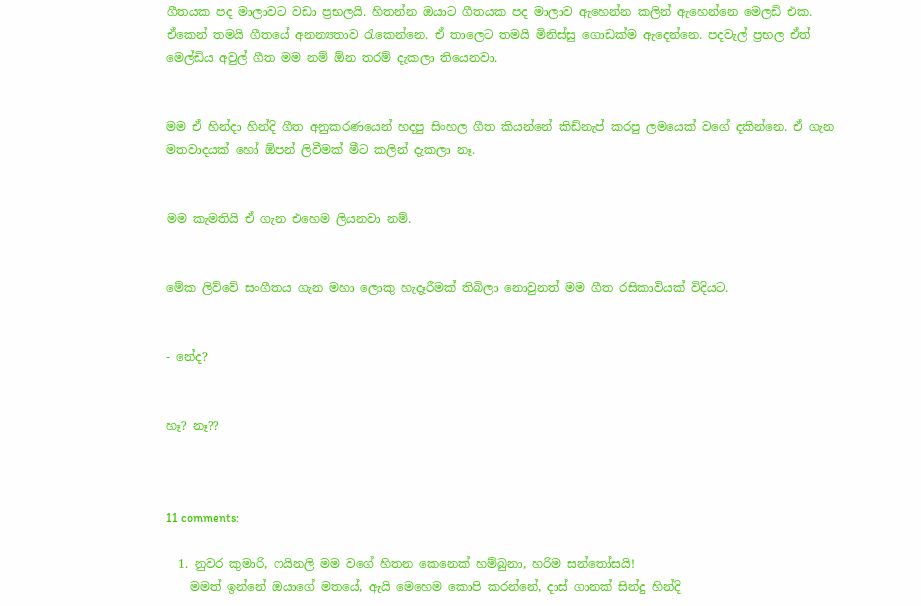ගීතයක පද මාලාවට වඩා ප්‍රභලයි. හිතන්න ඔයාට ගීතයක පද මාලාව ඇහෙන්න කලින් ඇහෙන්නෙ මෙලඩි එක. ඒකෙන් තමයි ගීතයේ අනන්‍යතාව රැකෙන්නෙ. ඒ තාලෙට තමයි මිනිස්සු ගොඩක්ම ඇදෙන්නෙ. පදවැල් ප්‍රභල ඒත් මෙල්ඩිය අවුල් ගීත මම නම් ඕන තරම් දැකලා තියෙනවා.


මම ඒ හින්දා හින්දි ගීත අනුකරණයෙන් හදපු සිංහල ගීත කියන්නේ කිඩ්නැප් කරපු ලමයෙක් වගේ දකින්නෙ. ඒ ගැන මතවාදයක් හෝ ඕපන් ලිවීමක් මීට කලින් දැකලා නෑ.


මම කැමතියි ඒ ගැන එහෙම ලියනවා නම්.


මේක ලිව්වේ සංගීතය ගැන මහා ලොකු හැදෑරීමක් තිබිලා නොවුනත් මම ගීත රසිකාවියක් විදියට.


- නේද?


හෑ? නෑ??



11 comments:

  1. නුවර කුමාරි, ෆයිනලි මම වගේ හිතන කෙනෙක් හම්බුනා, හරිම සන්තෝසයි!
    මමත් ඉන්නේ ඔයාගේ මතයේ, ඇයි මෙහෙම කොපි කරන්නේ, දාස් ගානක් සින්දු හින්දි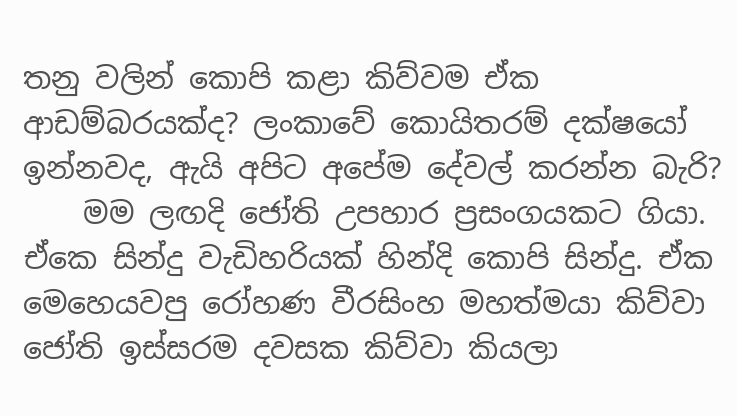තනු වලින් කොපි කළා කිව්වම ඒක ආඩම්බරයක්ද? ලංකාවේ කොයිතරම් දක්ෂයෝ ඉන්නවද, ඇයි අපිට අපේම දේවල් කරන්න බැරි?
    මම ලඟදි ජෝති උපහාර ප්‍රසංගයකට ගියා. ඒකෙ සින්දු වැඩිහරියක් හින්දි කොපි සින්දු. ඒක මෙහෙයවපු රෝහණ වීරසිංහ මහත්මයා කිව්වා ජෝති ඉස්සරම දවසක කිව්වා කියලා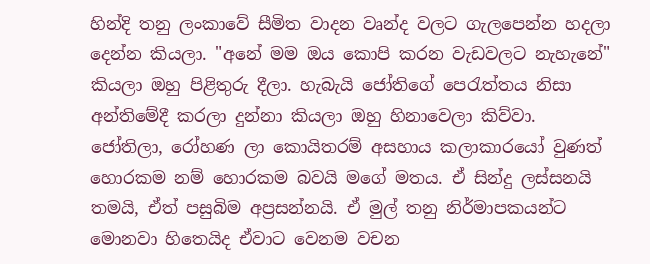හින්දි තනු ලංකාවේ සීමිත වාදන වෘන්ද වලට ගැලපෙන්න හදලා දෙන්න කියලා. "අනේ මම ඔය කොපි කරන වැඩවලට නැහැනේ" කියලා ඔහු පිළිතුරු දීලා. හැබැයි ජෝතිගේ පෙරැත්තය නිසා අන්තිමේදී කරලා දුන්නා කියලා ඔහු හිනාවෙලා කිව්වා. ජෝතිලා, රෝහණ ලා කොයිතරම් අසහාය කලාකාරයෝ වුණත් හොරකම නම් හොරකම බවයි මගේ මතය. ඒ සින්දු ලස්සනයි තමයි, ඒත් පසුබිම අප්‍රසන්නයි. ඒ මුල් තනු නිර්මාපකයන්ට මොනවා හිතෙයිද ඒවාට වෙනම වචන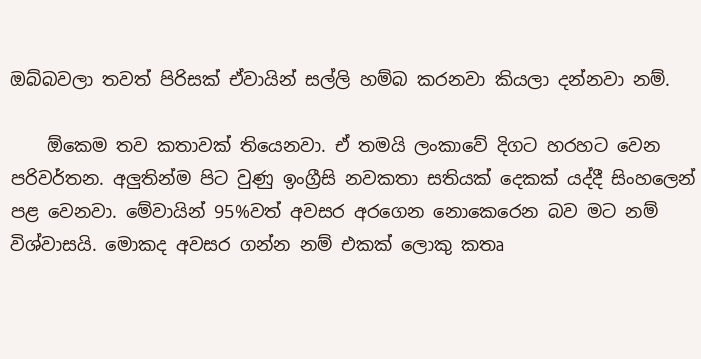ඔබ්බවලා තවත් පිරිසක් ඒවායින් සල්ලි හම්බ කරනවා කියලා දන්නවා නම්.

    ඕකෙම තව කතාවක් තියෙනවා. ඒ තමයි ලංකාවේ දිගට හරහට වෙන පරිවර්තන. අලුතින්ම පිට වුණු ඉංග්‍රීසි නවකතා සතියක් දෙකක් යද්දී සිංහලෙන් පළ වෙනවා. මේවායින් 95%වත් අවසර අරගෙන නොකෙරෙන බව මට නම් විශ්වාසයි. මොකද අවසර ගන්න නම් එකක් ලොකු කතෘ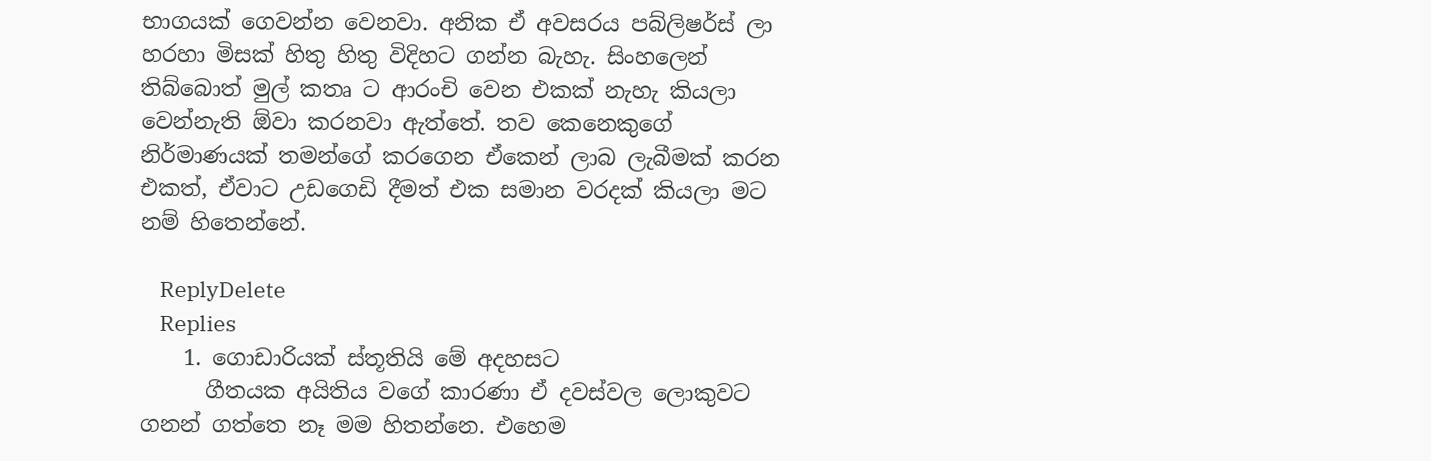භාගයක් ගෙවන්න වෙනවා. අනික ඒ අවසරය පබ්ලිෂර්ස් ලා හරහා මිසක් හිතු හිතු විදිහට ගන්න බැහැ. සිංහලෙන් තිබ්බොත් මුල් කතෘ ට ආරංචි වෙන එකක් නැහැ කියලා වෙන්නැති ඕවා කරනවා ඇත්තේ. තව කෙනෙකුගේ නිර්මාණයක් තමන්ගේ කරගෙන ඒකෙන් ලාබ ලැබීමක් කරන එකත්, ඒවාට උඩගෙඩි දීමත් එක සමාන වරදක් කියලා මට නම් හිතෙන්නේ.

    ReplyDelete
    Replies
    1. ගොඩාරියක් ස්තූතියි මේ අදහසට
      ගීතයක අයිතිය වගේ කාරණා ඒ දවස්වල ලොකුවට ගනන් ගත්තෙ නෑ මම හිතන්නෙ. එහෙම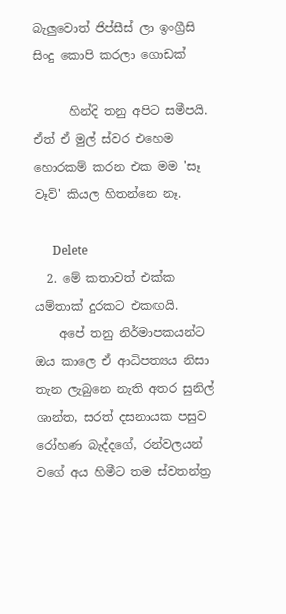බැලුවොත් ජිප්සීස් ලා ඉංග්‍රීසි සිංදු කොපි කරලා ගොඩක්

      හින්දි තනු අපිට සමීපයි. ඒත් ඒ මුල් ස්වර එහෙම හොරකම් කරන එක මම 'සෑ වෑව්' කියල හිතන්නෙ නෑ.

      Delete
  2. මේ කතාවත් එක්ක යම්තාක් දුරකට එකඟයි.
    අපේ තනු නිර්මාපකයන්ට ඔය කාලෙ ඒ ආධිපත්‍යය නිසා තැන ලැබුනෙ නැති අතර සුනිල් ශාන්ත, සරත් දසනායක පසුව රෝහණ බැද්දගේ, රන්වලයන් වගේ අය හිමීට තම ස්වතන්ත්‍ර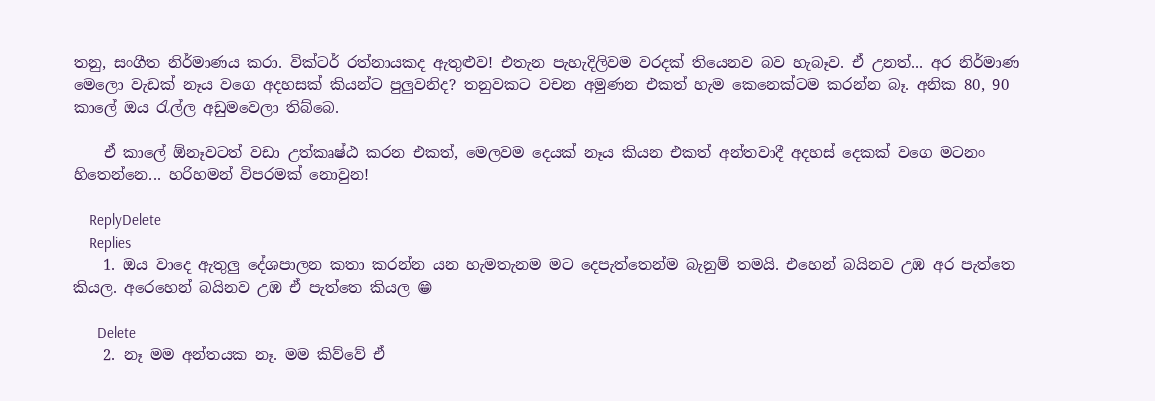තනු, සංගීත නිර්මාණය කරා. වික්ටර් රත්නායකද ඇතුළුව! එතැන පැහැදිලිවම වරදක් තියෙනව බව හැබෑව. ඒ උනත්... අර නිර්මාණ මෙලො වැඩක් නෑය වගෙ අදහසක් කියන්ට පුලුවනිද? තනුවකට වචන අමුණන එකත් හැම කෙනෙක්ටම කරන්න බෑ. අනික 80, 90 කාලේ ඔය රැල්ල අඩුමවෙලා තිබ්බෙ.

    ඒ කාලේ ඕනෑවටත් වඩා උත්කෘෂ්ඨ කරන එකත්, මෙලවම දෙයක් නෑය කියන එකත් අන්තවාදී අදහස් දෙකක් වගෙ මටනං හිතෙන්නෙ... හරිහමන් විපරමක් නොවුන!

    ReplyDelete
    Replies
    1. ඔය වාදෙ ඇතුලු දේශපාලන කතා කරන්න යන හැමතැනම මට දෙපැත්තෙන්ම බැනුම් තමයි. එහෙන් බයිනව උඹ අර පැත්තෙ කියල. අරෙහෙන් බයිනව උඹ ඒ පැත්තෙ කියල 😁

      Delete
    2. නෑ මම අන්තයක නෑ. මම කිව්වේ ඒ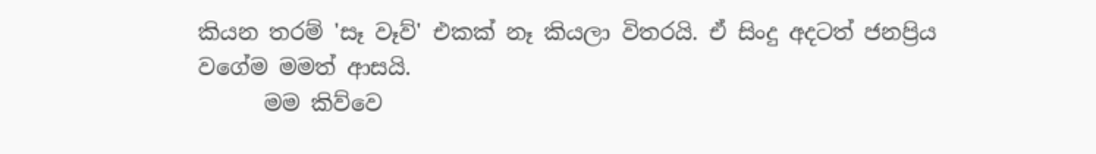කියන තරම් 'සෑ වෑව්' එකක් නෑ කියලා විතරයි. ඒ සිංදු අදටත් ජනප්‍රිය වගේම මමත් ආසයි.
      මම කිව්වෙ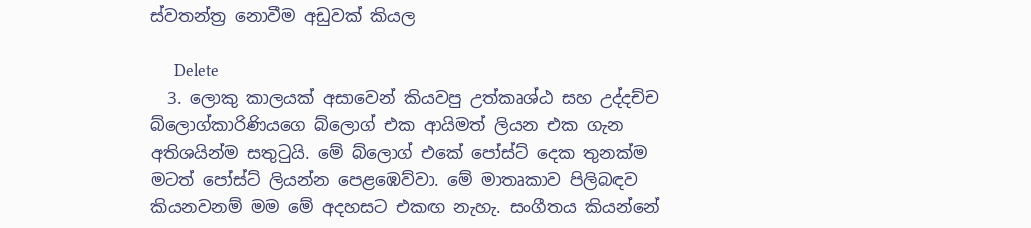ස්වතන්ත්‍ර නොවීම අඩුවක් කියල

      Delete
  3. ලොකු කාලයක් අසාවෙන් කියවපු උත්කෘශ්ඨ සහ උද්දච්ච බ්ලොග්කාරිණියගෙ බ්ලොග් එක ආයිමත් ලියන එක ගැන අතිශයින්ම සතුටුයි. මේ බ්ලොග් එකේ පෝස්ට් දෙක තුනක්ම මටත් පෝස්ට් ලියන්න පෙළඹෙව්වා. මේ මාතෘකාව පිලිබඳව කියනවනම් මම මේ අදහසට එකඟ නැහැ. සංගීතය කියන්නේ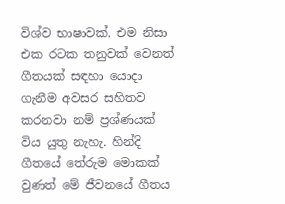විශ්ව භාෂාවක්. එම නිසා එක රටක තනුවක් වෙනත් ගීතයක් සඳහා යොදා ගැනීම අවසර සහිතව කරනවා නම් ප්‍රශ්ණයක් විය යුතු නැහැ. හින්දි ගීතයේ තේරුම මොකක් වුණත් මේ ජීවනයේ ගීතය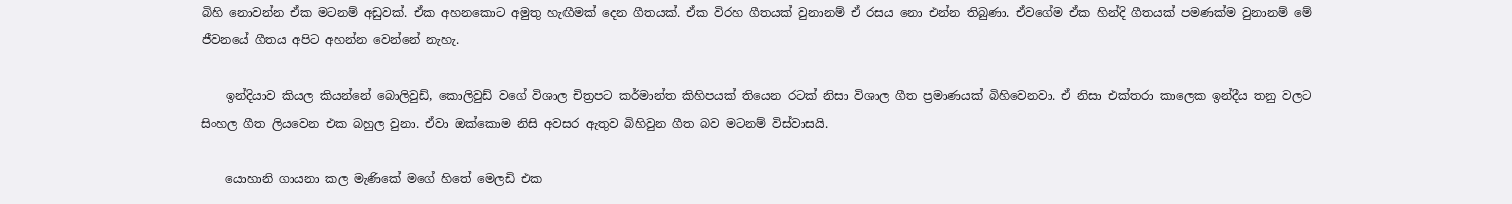බිහි නොවන්න ඒක මටනම් අඩුවක්. ඒක අහනකොට අමුතු හැඟීමක් දෙන ගීතයක්. ඒක විරහ ගීතයක් වුනානම් ඒ රසය නො එන්න තිබුණා. ඒවගේම ඒක හින්දි ගීතයක් පමණක්ම වුනානම් මේ ජීවනයේ ගීතය අපිට අහන්න වෙන්නේ නැහැ.

    ඉන්දියාව කියල කියන්නේ බොලිවුඩ්, කොලිවුඩ් වගේ විශාල චිත්‍රපට කර්මාන්ත කිහිපයක් තියෙන රටක් නිසා විශාල ගීත ප්‍රමාණයක් බිහිවෙනවා. ඒ නිසා එක්තරා කාලෙක ඉන්දීය තනු වලට සිංහල ගීත ලියවෙන එක බහුල වුනා. ඒවා ඔක්කොම නිසි අවසර ඇතුව බිහිවුන ගීත බව මටනම් විස්වාසයි.

    යොහානි ගායනා කල මැණිකේ මගේ හිතේ මෙලඩි එක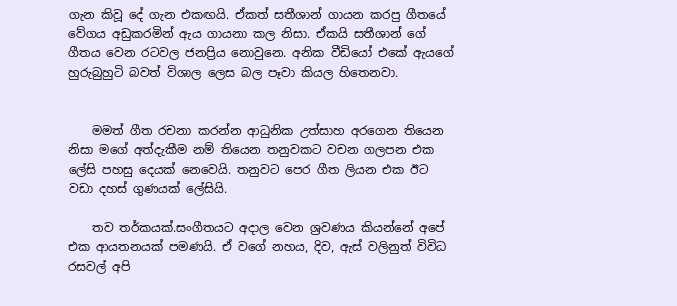ගැන කිවූ දේ ගැන එකඟයි. ඒකත් සතීශාන් ගායන කරපු ගීතයේ වේගය අඩුකරමින් ඇය ගායනා කල නිසා. ඒකයි සතීශාන් ගේ ගීතය වෙන රටවල ජනප්‍රිය නොවුනෙ. අනික වීඩියෝ එකේ ඇයගේ හුරුබුහුටි බවත් විශාල ලෙස බල පෑවා කියල හිතෙනවා.


    මමත් ගීත රචනා කරන්න ආධුනික උත්සාහ අරගෙන තියෙන නිසා මගේ අත්දැකීම නම් තියෙන තනුවකට වචන ගලපන එක ලේසි පහසු දෙයක් නෙවෙයි. තනුවට පෙර ගීත ලියන එක ඊට වඩා දහස් ගුණයක් ලේසියි.

    තව තර්කයක්.සංගීතයට අදාල වෙන ශ්‍රවණය කියන්නේ අපේ එක ආයතනයක් පමණයි. ඒ වගේ නහය, දිව, ඇස් වලිනුත් විවිධ රසවල් අපි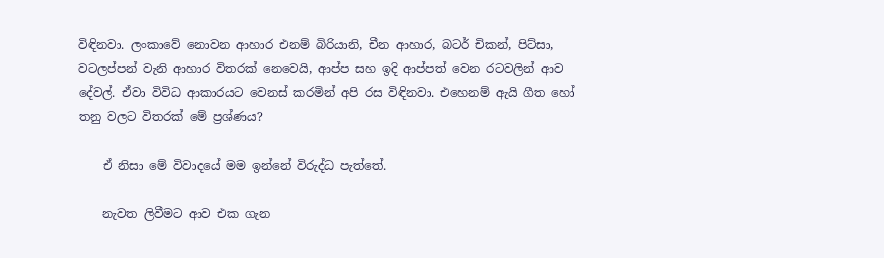විඳිනවා. ලංකාවේ නොවන ආහාර එනම් බිරියානි, චීන ආහාර, බටර් චිකන්, පිට්සා, වටලප්පන් වැනි ආහාර විතරක් නෙවෙයි, ආප්ප සහ ඉදි ආප්පත් වෙන රටවලින් ආව දේවල්. ඒවා විවිධ ආකාරයට වෙනස් කරමින් අපි රස විඳිනවා. එහෙනම් ඇයි ගීත හෝ තනු වලට විතරක් මේ ප්‍රශ්ණය?

    ඒ නිසා මේ විවාදයේ මම ඉන්නේ විරුද්ධ පැත්තේ.

    නැවත ලිවීමට ආව එක ගැන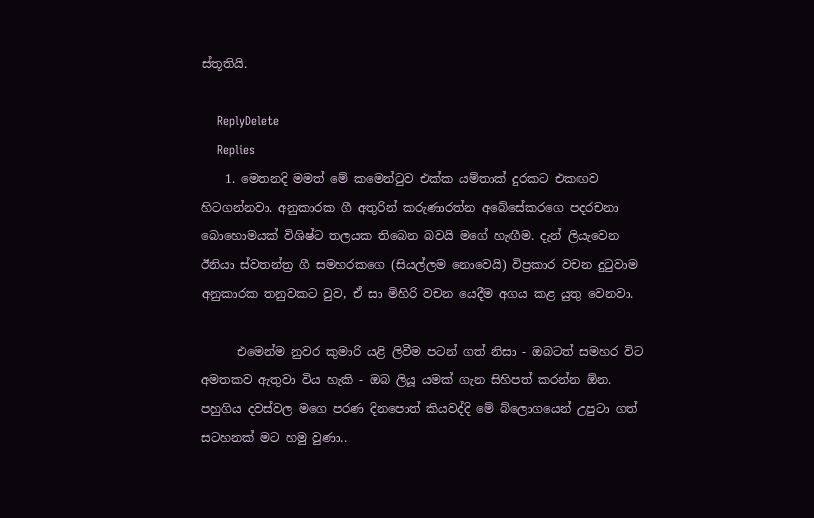ස්තූතියි.

    ReplyDelete
    Replies
    1. මෙතනදි මමත් මේ කමෙන්ටුව එක්ක යම්තාක් දුරකට එකඟව හිටගන්නවා. අනුකාරක ගී අතුරින් කරුණාරත්න අබේසේකරගෙ පදරචනා බොහොමයක් විශිෂ්ට තලයක තිබෙන බවයි මගේ හැඟීම. දැන් ලියැවෙන ඊනියා ස්වතන්ත්‍ර ගී සමහරකගෙ (සියල්ලම නොවෙයි) විප්‍රකාර වචන දුටුවාම අනුකාරක තනුවකට වුව, ඒ සා මිහිරි වචන යෙදීම අගය කළ යුතු වෙනවා.

      එමෙන්ම නුවර කුමාරි යළි ලිවීම පටන් ගත් නිසා - ඔබටත් සමහර විට අමතකව ඇතුවා විය හැකි - ඔබ ලියූ යමක් ගැන සිහිපත් කරන්න ඕන. පහුගිය දවස්වල මගෙ පරණ දිනපොත් කියවද්දි මේ බ්ලොගයෙන් උපුටා ගත් සටහනක් මට හමු වුණා..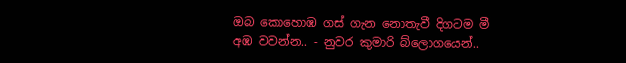ඔබ කොහොඹ ගස් ගැන නොතැවී දිගටම මී අඹ වවන්න.. - නුවර කුමාරි බ්ලොගයෙන්..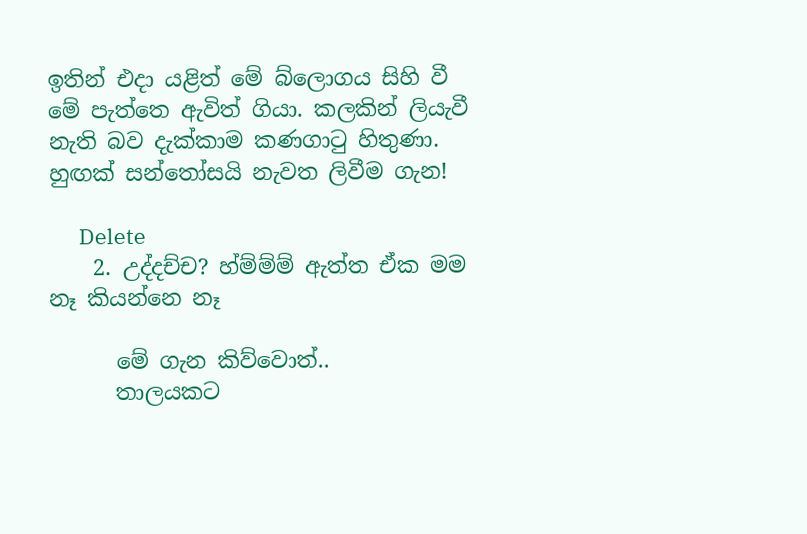ඉතින් එදා යළිත් මේ බ්ලොගය සිහි වී මේ පැත්තෙ ඇවිත් ගියා. කලකින් ලියැවී නැති බව දැක්කාම කණගාටු හිතුණා. හුඟක් සන්තෝසයි නැවත ලිවීම ගැන!

      Delete
    2. උද්දච්ච? හ්ම්ම්ම් ඇත්ත ඒක මම නෑ කියන්නෙ නෑ

      මේ ගැන කිව්වොත්..
      තාලයකට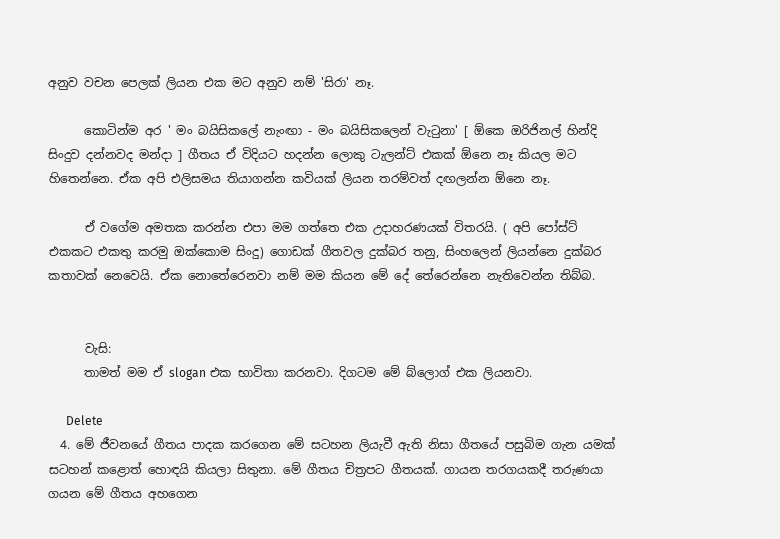අනුව වචන පෙලක් ලියන එක මට අනුව නම් 'සිරා' නෑ.

      කොටින්ම අර ' මං බයිසිකලේ නැංඟා - මං බයිසිකලෙන් වැටුනා' [ ඕකෙ ඔරිජිනල් හින්දි සිංදුව දන්නවද මන්දා ] ගීතය ඒ විදියට හදන්න ලොකු ටැලන්ට් එකක් ඕනෙ නෑ කියල මට හිතෙන්නෙ. ඒක අපි එලිසමය තියාගන්න කවියක් ලියන තරම්වත් දඟලන්න ඕනෙ නෑ.

      ඒ වගේම අමතක කරන්න එපා මම ගත්තෙ එක උදාහරණයක් විතරයි. ( අපි පෝස්ට් එකකට එකතු කරමු ඔක්කොම සිංදු) ගොඩක් ගීතවල දුක්බර තනු, සිංහලෙන් ලියන්නෙ දුක්බර කතාවක් නෙවෙයි. ඒක නොතේරෙනවා නම් මම කියන මේ දේ තේරෙන්නෙ නැතිවෙන්න තිබ්බ.


      වැසි:
      තාමත් මම ඒ slogan එක භාවිතා කරනවා. දිගටම මේ බ්ලොග් එක ලියනවා.

      Delete
  4. මේ ජීවනයේ ගීතය පාදක කරගෙන මේ සටහන ලියැවී ඇති නිසා ගීතයේ පසුබිම ගැන යමක් සටහන් කළොත් හොඳයි කියලා සිතුනා. මේ ගීතය චිත්‍රපට ගීතයක්. ගායන තරගයකදී තරුණයා ගයන මේ ගීතය අහගෙන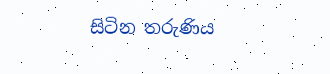සිටින තරුණිය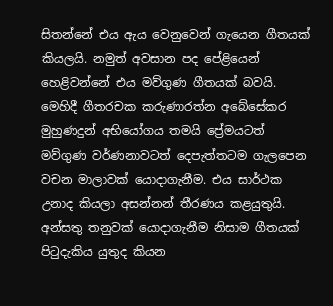සිතන්නේ එය ඇය වෙනුවෙන් ගැයෙන ගීතයක් කියලයි. නමුත් අවසාන පද පේළියෙන් හෙළිවන්නේ එය මව්ගුණ ගීතයක් බවයි. මෙහිදී ගීතරචක කරුණාරත්න අබේසේකර මුහුණදුන් අභියෝගය තමයි ප්‍රේමයටත් මව්ගුණ වර්ණනාවටත් දෙපැත්තටම ගැලපෙන වචන මාලාවක් යොදාගැනීම. එය සාර්ථක උනාද කියලා අසන්නන් තීරණය කළයුතුයි. අන්සතු තනුවක් යොදාගැනීම නිසාම ගීතයක් පිටුදැකිය යුතුද කියන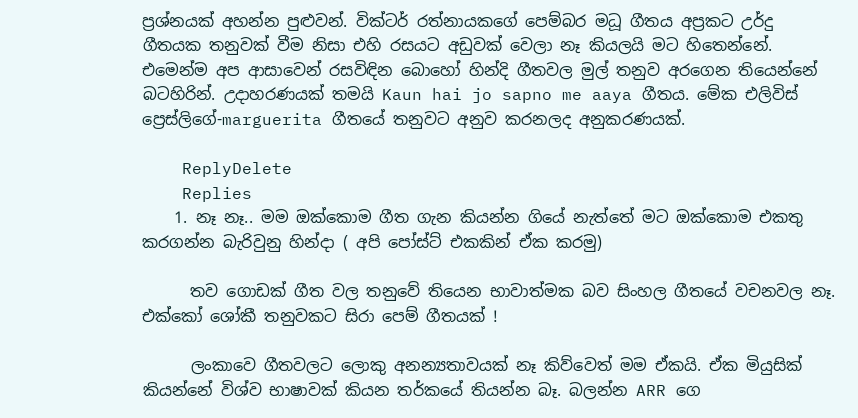ප්‍රශ්නයක් අහන්න පුළුවන්. වික්ටර් රත්නායකගේ පෙම්බර මධූ ගීතය අප්‍රකට උර්දු ගීතයක තනුවක් වීම නිසා එහි රසයට අඩුවක් වෙලා නෑ කියලයි මට හිතෙන්නේ. එමෙන්ම අප ආසාවෙන් රසවිඳින බොහෝ හින්දි ගීතවල මුල් තනුව අරගෙන තියෙන්නේ බටහිරින්. උදාහරණයක් තමයි Kaun hai jo sapno me aaya ගීතය. මේක එලිවිස් ප්‍රෙස්ලිගේ-marguerita ගීතයේ තනුවට අනුව කරනලද අනුකරණයක්.

    ReplyDelete
    Replies
    1. නෑ නෑ.. මම ඔක්කොම ගීත ගැන කියන්න ගියේ නැත්තේ මට ඔක්කොම එකතු කරගන්න බැරිවුනු හින්දා ( අපි පෝස්ට් එකකින් ඒක කරමු)

      තව ගොඩක් ගීත වල තනුවේ තියෙන භාවාත්මක බව සිංහල ගීතයේ වචනවල නෑ. එක්කෝ ශෝකී තනුවකට සිරා පෙම් ගීතයක් !

      ලංකාවෙ ගීතවලට ලොකු අනන්‍යතාවයක් නෑ කිව්වෙත් මම ඒකයි. ඒක මියුසික් කියන්නේ විශ්ව භාෂාවක් කියන තර්කයේ තියන්න බෑ. බලන්න ARR ගෙ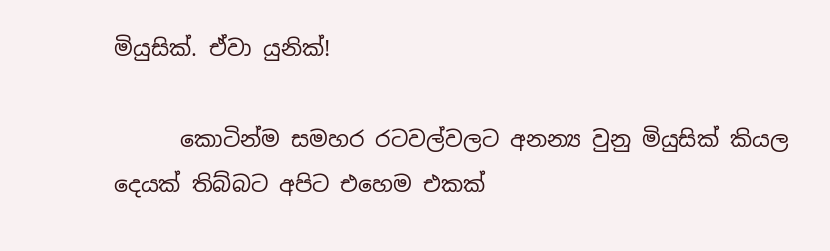මියුසික්. ඒවා යුනික්!

      කොටින්ම සමහර රටවල්වලට අනන්‍ය වුනු මියුසික් කියල දෙයක් තිබ්බට අපිට එහෙම එකක්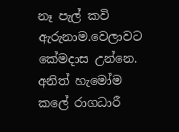නෑ පැල් කවි ඇරුනාම.වෙලාවට කේමදාස උන්නෙ. අනිත් හැමෝම කලේ රාගධාරී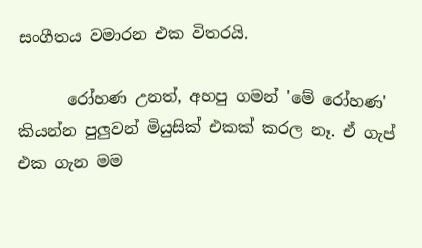සංගීතය වමාරන එක විතරයි.

      රෝහණ උනත්, අහපු ගමන් 'මේ රෝහණ' කියන්න පුලුවන් මියුසික් එකක් කරල නෑ. ඒ ගැප් එක ගැන මම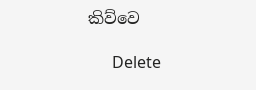කිව්වෙ

      Delete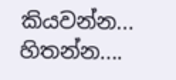කියවන්න... හිතන්න....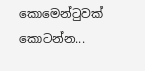කොමෙන්ටුවක් කොටන්න...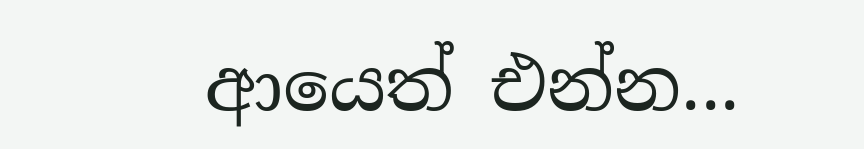ආයෙත් එන්න...